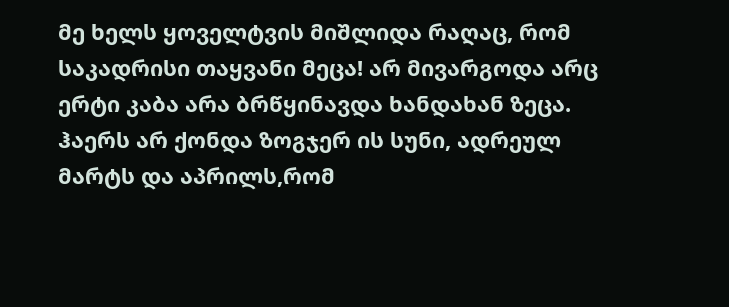მე ხელს ყოველტვის მიშლიდა რაღაც, რომ საკადრისი თაყვანი მეცა! არ მივარგოდა არც ერტი კაბა არა ბრწყინავდა ხანდახან ზეცა. ჰაერს არ ქონდა ზოგჯერ ის სუნი, ადრეულ მარტს და აპრილს,რომ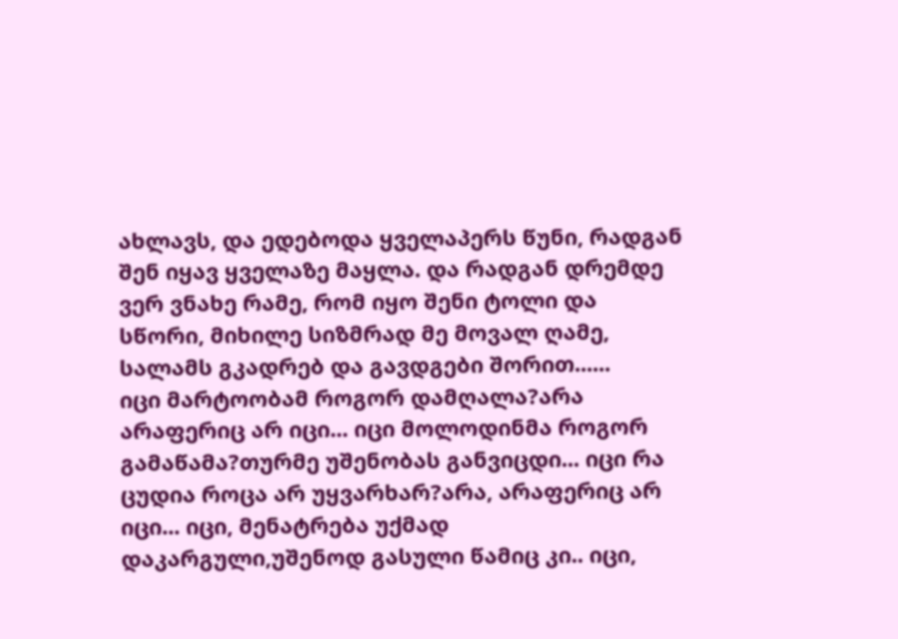ახლავს, და ედებოდა ყველაპერს წუნი, რადგან შენ იყავ ყველაზე მაყლა. და რადგან დრემდე ვერ ვნახე რამე, რომ იყო შენი ტოლი და სწორი, მიხილე სიზმრად მე მოვალ ღამე, სალამს გკადრებ და გავდგები შორით......
იცი მარტოობამ როგორ დამღალა?არა არაფერიც არ იცი... იცი მოლოდინმა როგორ გამაწამა?თურმე უშენობას განვიცდი... იცი რა ცუდია როცა არ უყვარხარ?არა, არაფერიც არ იცი... იცი, მენატრება უქმად დაკარგული,უშენოდ გასული წამიც კი.. იცი,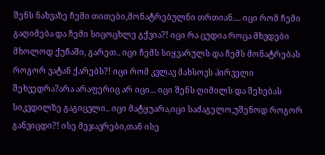შენს ნახვაზე ჩემი თითები,მონატრებულნი თრთიან.... იცი რომ ჩემი გაღიმება და ჩემი სიცოცხლე გქვია?! იცი რა ცუდია როცა მხვდები მხოლოდ ქუჩაში, გარეთ.. იცი ჩემს სიყვარულს და ჩემს მონატრებას როგორ ვატან ქარებს?! იცი რომ კვლავ მახსოვს პირველი შეხვედრა?არა არაფერიც არ იცი... იცი შენს ღიმილს და შეხებას სიკვდილზე გაგიცვლი.. იცი მატყუარა,იცი საძაგელო,უშენოდ როგორ განვიცდი?! ისე მეჯავრები,თან ისე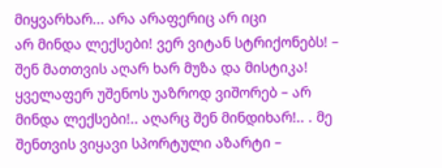მიყვარხარ... არა არაფერიც არ იცი
არ მინდა ლექსები! ვერ ვიტან სტრიქონებს! – შენ მათთვის აღარ ხარ მუზა და მისტიკა! ყველაფერ უშენოს უაზროდ ვიშორებ – არ მინდა ლექსები!.. აღარც შენ მინდიხარ!.. . მე შენთვის ვიყავი სპორტული აზარტი –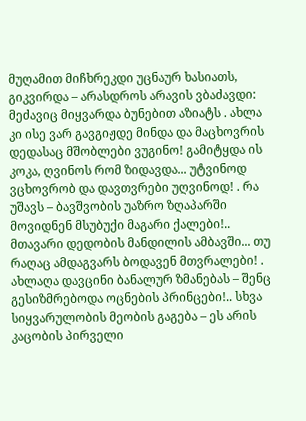მუღამით მიჩხრეკდი უცნაურ ხასიათს, გიკვირდა – არასდროს არავის ვბაძავდი: მეძავიც მიყვარდა ბუნებით აზიატს . ახლა კი ისე ვარ გავგიჟდე მინდა და მაცხოვრის დედასაც მშობლები ვუგინო! გამიტყდა ის კოკა, ღვინოს რომ ზიდავდა... უტვინოდ ვცხოვრობ და დავთვრები უღვინოდ! . რა უშავს – ბავშვობის უაზრო ზღაპარში მოვიდნენ მსუბუქი მაგარი ქალები!.. მთავარი დედობის მანდილის ამბავში... თუ რაღაც ამდაგვარს ბოდავენ მთვრალები! . ახლაღა დავცინი ბანალურ ზმანებას – შენც გესიზმრებოდა ოცნების პრინცები!.. სხვა სიყვარულობის მეობის გაგება – ეს არის კაცობის პირველი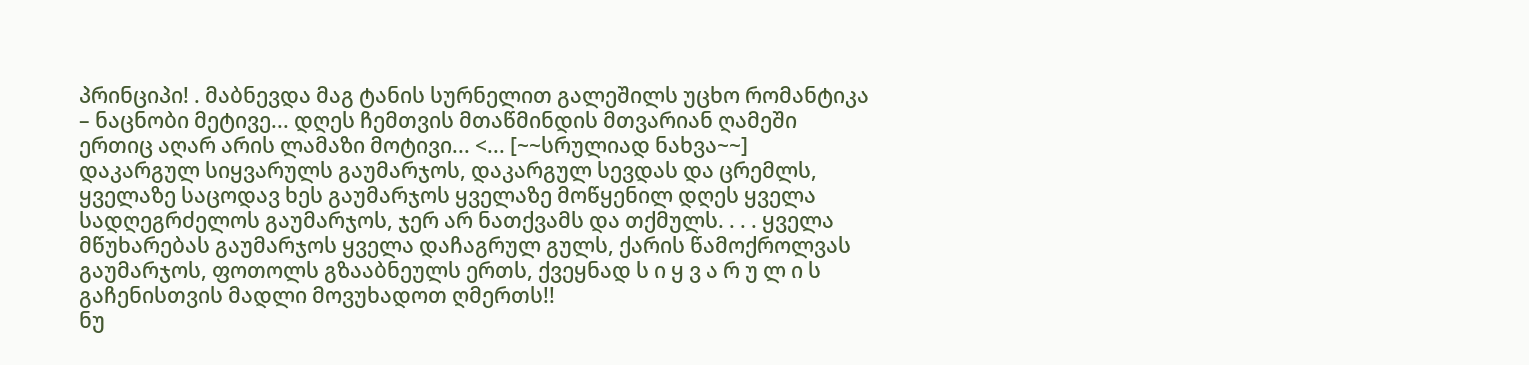პრინციპი! . მაბნევდა მაგ ტანის სურნელით გალეშილს უცხო რომანტიკა – ნაცნობი მეტივე... დღეს ჩემთვის მთაწმინდის მთვარიან ღამეში ერთიც აღარ არის ლამაზი მოტივი... <... [~~სრულიად ნახვა~~]
დაკარგულ სიყვარულს გაუმარჯოს, დაკარგულ სევდას და ცრემლს, ყველაზე საცოდავ ხეს გაუმარჯოს ყველაზე მოწყენილ დღეს ყველა სადღეგრძელოს გაუმარჯოს, ჯერ არ ნათქვამს და თქმულს. . . . ყველა მწუხარებას გაუმარჯოს ყველა დაჩაგრულ გულს, ქარის წამოქროლვას გაუმარჯოს, ფოთოლს გზააბნეულს ერთს, ქვეყნად ს ი ყ ვ ა რ უ ლ ი ს გაჩენისთვის მადლი მოვუხადოთ ღმერთს!!
ნუ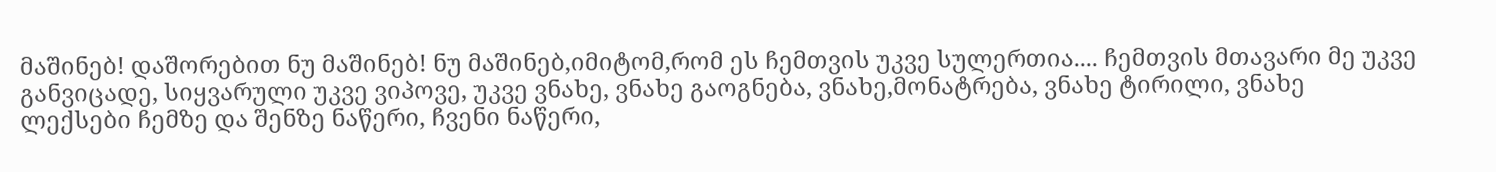მაშინებ! დაშორებით ნუ მაშინებ! ნუ მაშინებ,იმიტომ,რომ ეს ჩემთვის უკვე სულერთია.... ჩემთვის მთავარი მე უკვე განვიცადე, სიყვარული უკვე ვიპოვე, უკვე ვნახე, ვნახე გაოგნება, ვნახე,მონატრება, ვნახე ტირილი, ვნახე ლექსები ჩემზე და შენზე ნაწერი, ჩვენი ნაწერი,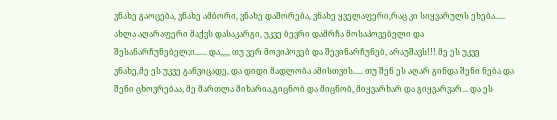ვნახე გაოცება, ვნახე ამბორი, ვნახე დაშორება, ვნახე ყველაფერი,რაც კი სიყვარულს ეხება..... ახლა აღარაფერი მაქვს დასაკარგი, უკვე ბევრი დამრჩა მოსაპოვებელი და შესანარჩუნებელ;ი...... და,,,,, თუ ვერ მოვიპოვებ და შევინარჩუნებ, არაუშავს!!! მე ეს უკვე ვნახე,მე ეს უკვე განვიცადე, და დიდი მადლობა ამისთვის..... თუ შენ ეს აღარ გინდა შენი ნება და შენი ცხოვრებაა, მე მართლა მიხარია,გიცნობ და მიცნობ, მიყვარხარ და გიყვარვარ... და ეს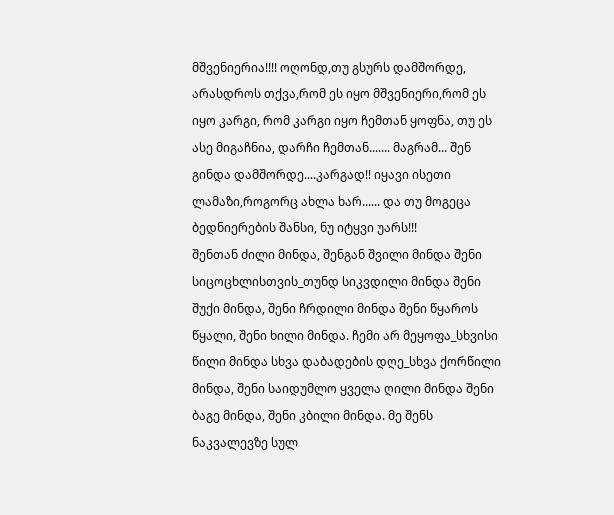მშვენიერია!!!! ოღონდ,თუ გსურს დამშორდე, არასდროს თქვა,რომ ეს იყო მშვენიერი,რომ ეს იყო კარგი, რომ კარგი იყო ჩემთან ყოფნა, თუ ეს ასე მიგაჩნია, დარჩი ჩემთან....... მაგრამ... შენ გინდა დამშორდე....კარგად!! იყავი ისეთი ლამაზი,როგორც ახლა ხარ...... და თუ მოგეცა ბედნიერების შანსი, ნუ იტყვი უარს!!!
შენთან ძილი მინდა, შენგან შვილი მინდა შენი სიცოცხლისთვის_თუნდ სიკვდილი მინდა შენი შუქი მინდა, შენი ჩრდილი მინდა შენი წყაროს წყალი, შენი ხილი მინდა. ჩემი არ მეყოფა_სხვისი წილი მინდა სხვა დაბადების დღე_სხვა ქორწილი მინდა, შენი საიდუმლო ყველა ღილი მინდა შენი ბაგე მინდა, შენი კბილი მინდა. მე შენს ნაკვალევზე სულ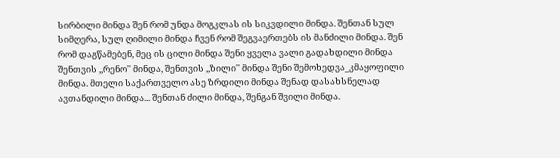სირბილი მინდა შენ რომ უნდა მოგკლას ის სიკვდილი მინდა. შენთან სულ სიმღერა, სულ ღიმილი მინდა ჩვენ რომ შეგვაერთებს ის მანძილი მინდა. შენ რომ დაგწამებენ, მეც ის ცილი მინდა შენი ყველა ვალი გადახდილი მინდა შენთვის ,,რენო'' მინდა, შენთვის ,,ზილი'' მინდა შენი შემოხედვა_კმაყოფილი მინდა. მთელი საქართველო ასე ზრდილი მინდა შენად დასახსნელად ავთანდილი მინდა... შენთან ძილი მინდა, შენგან შვილი მინდა.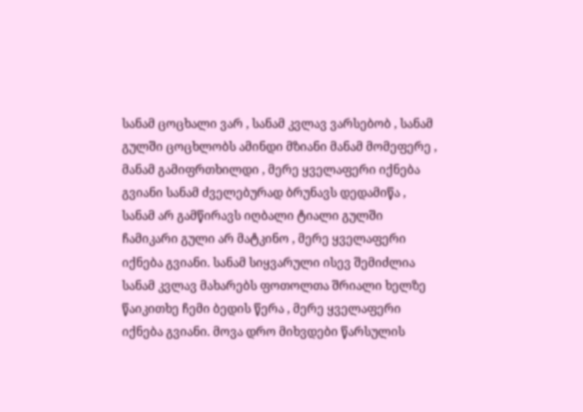სანამ ცოცხალი ვარ , სანამ კვლავ ვარსებობ , სანამ გულში ცოცხლობს ამინდი მზიანი მანამ მომეფერე , მანამ გამიფრთხილდი , მერე ყველაფერი იქნება გვიანი სანამ ძველებურად ბრუნავს დედამიწა , სანამ არ გამწირავს იღბალი ტიალი გულში ჩამიკარი გული არ მატკინო , მერე ყველაფერი იქნება გვიანი. სანამ სიყვარული ისევ შემიძლია სანამ კვლავ მახარებს ფოთოლთა შრიალი ხელზე წაიკითხე ჩემი ბედის წერა , მერე ყველაფერი იქნება გვიანი. მოვა დრო მიხვდები წარსულის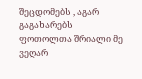შეცდომებს , აგარ გაგახარებს ფოთოლთა შრიალი მე ვეღარ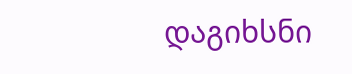დაგიხსნი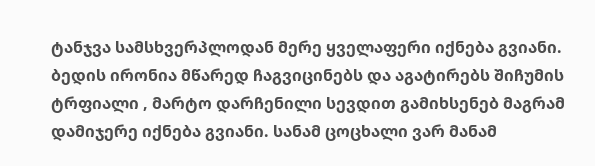ტანჯვა სამსხვერპლოდან მერე ყველაფერი იქნება გვიანი. ბედის ირონია მწარედ ჩაგვიცინებს და აგატირებს შიჩუმის ტრფიალი , მარტო დარჩენილი სევდით გამიხსენებ მაგრამ დამიჯერე იქნება გვიანი. სანამ ცოცხალი ვარ მანამ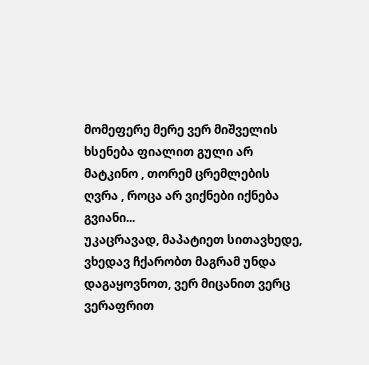მომეფერე მერე ვერ მიშველის ხსენება ფიალით გული არ მატკინო , თორემ ცრემლების ღვრა , როცა არ ვიქნები იქნება გვიანი...
უკაცრავად, მაპატიეთ სითავხედე, ვხედავ ჩქარობთ მაგრამ უნდა დაგაყოვნოთ, ვერ მიცანით ვერც ვერაფრით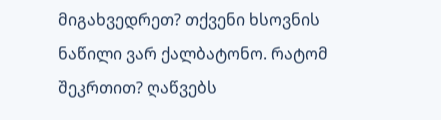მიგახვედრეთ? თქვენი ხსოვნის ნაწილი ვარ ქალბატონო. რატომ შეკრთით? ღაწვებს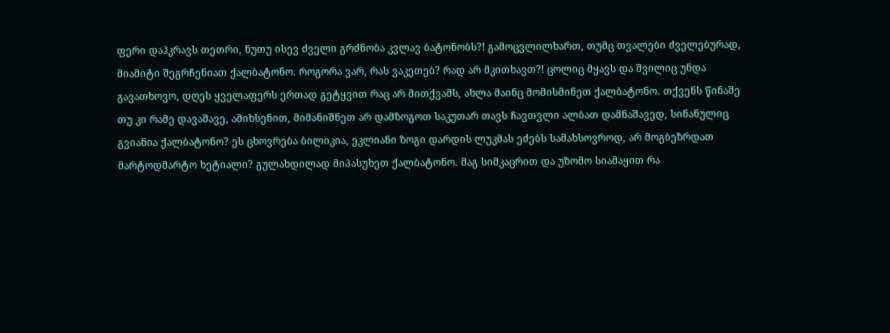ფერი დაჰკრავს თეთრი, ნუთუ ისევ ძველი გრძნობა კვლავ ბატონობს?! გამოცვლილხართ, თუმც თვალები ძველებურად, მიამიტი შეგრჩენიათ ქალბატონო. როგორა ვარ, რას ვაკეთებ? რად არ მკითხავთ?! ცოლიც მყავს და შვილიც უნდა გავათხოვო, დღეს ყველაფერს ერთად გეტყვით რაც არ მითქვამს, ახლა მაინც მომისმინეთ ქალბატონო. თქვენს წინაშე თუ კი რამე დავაშავე, ამიხსენით, მიმანიშნეთ არ დამზოგოთ საკუთარ თავს ჩავთვლი ალბათ დამნაშავედ, სინანულიც გვიანია ქალბატონო? ეს ცხოვრება ბილიკია, ეკლიანი ზოგი დარდის ლუკმას ეძებს სამახსოვროდ, არ მოგბეზრდათ მარტოდმარტო ხეტიალი? გულახდილად მიპასუხეთ ქალბატონო. მაგ სიმკაცრით და უზომო სიამაყით რა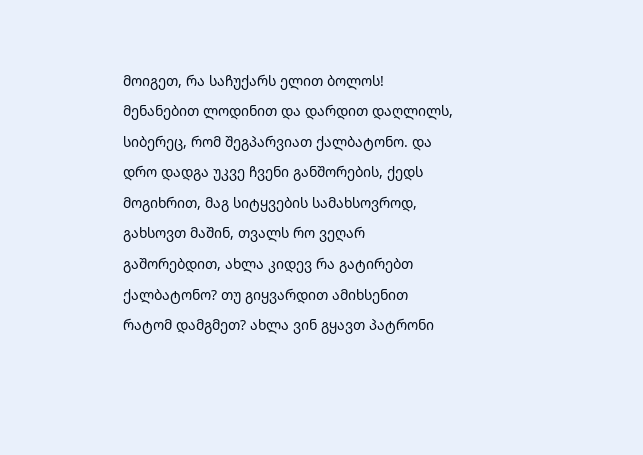მოიგეთ, რა საჩუქარს ელით ბოლოს! მენანებით ლოდინით და დარდით დაღლილს, სიბერეც, რომ შეგპარვიათ ქალბატონო. და დრო დადგა უკვე ჩვენი განშორების, ქედს მოგიხრით, მაგ სიტყვების სამახსოვროდ, გახსოვთ მაშინ, თვალს რო ვეღარ გაშორებდით, ახლა კიდევ რა გატირებთ ქალბატონო? თუ გიყვარდით ამიხსენით რატომ დამგმეთ? ახლა ვინ გყავთ პატრონი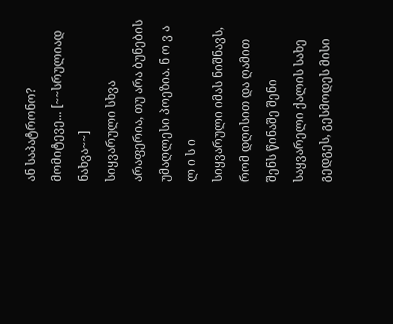ან საპატრონო? მომიტევე... [~~სრულიად ნახვა~~]
სიყვარული სხვა არაფერია, თუ არა ბუნების უმაღლესი პოეზია. ნ ო ვ ა ლ ი ს ი
სიყვარული იმას ნიშნავს, რომ დღისით და ღამით შენს წინაშე შენი საყვარელი ქალის სახე გედგეს, გესმოდეს მისი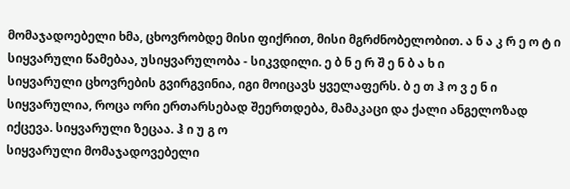მომაჯადოებელი ხმა, ცხოვრობდე მისი ფიქრით, მისი მგრძნობელობით. ა ნ ა კ რ ე ო ტ ი
სიყვარული წამებაა, უსიყვარულობა - სიკვდილი. ე ბ ნ ე რ შ ე ნ ბ ა ხ ი
სიყვარული ცხოვრების გვირგვინია, იგი მოიცავს ყველაფერს. ბ ე თ ჰ ო ვ ე ნ ი
სიყვარულია, როცა ორი ერთარსებად შეერთდება, მამაკაცი და ქალი ანგელოზად იქცევა. სიყვარული ზეცაა. ჰ ი უ გ ო
სიყვარული მომაჯადოვებელი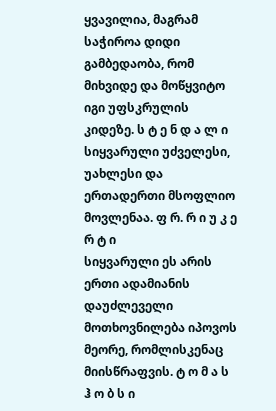ყვავილია, მაგრამ საჭიროა დიდი გამბედაობა, რომ მიხვიდე და მოწყვიტო იგი უფსკრულის კიდეზე. ს ტ ე ნ დ ა ლ ი
სიყვარული უძველესი, უახლესი და ერთადერთი მსოფლიო მოვლენაა. ფ რ. რ ი უ კ ე რ ტ ი
სიყვარული ეს არის ერთი ადამიანის დაუძლეველი მოთხოვნილება იპოვოს მეორე, რომლისკენაც მიისწრაფვის. ტ ო მ ა ს ჰ ო ბ ს ი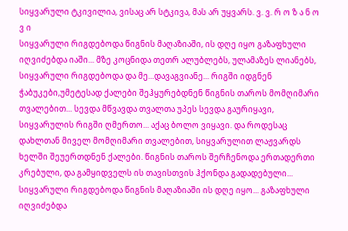სიყვარული ტკივილია, ვისაც არ სტკივა, მას არ უყვარს. ვ. ვ. რ ო ზ ა ნ ო ვ ი
სიყვარული რიგდებოდა წიგნის მაღაზიაში, ის დღე იყო გაზაფხული იღვიძებდა იაში... მზე კოცნიდა თეთრ ალუბლებს, ულამაზეს ლიანებს, სიყვარული რიგდებოდა და მე...დავაგვიანე... რიგში იდგნენ ჭაბუკები,უმეტესად ქალები შეჰყურებდნენ წიგნის თაროს მომღიმარი თვალებით... სევდა მწვავდა თვალთა უპეს სევდა გაურიყავი, სიყვარულის რიგში ღმერთო... აქაც ბოლო ვიყავი. და როდესაც დახლთან მიველ მომღიმარი თვალებით, სიყვარულით ლაჟვარდს ხელში შეუერთდნენ ქალები. წიგნის თაროს შერჩენოდა ერთადერთი კრებული, და გამყიდველს ის თავისთვის ჰქონდა გადადებული... სიყვარული რიგდებოდა წიგნის მაღაზიაში ის დღე იყო... გაზაფხული იღვიძებდა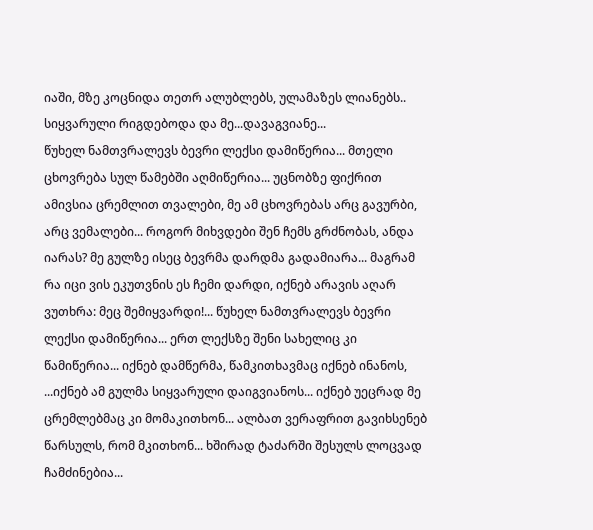იაში, მზე კოცნიდა თეთრ ალუბლებს, ულამაზეს ლიანებს.. სიყვარული რიგდებოდა და მე...დავაგვიანე...
წუხელ ნამთვრალევს ბევრი ლექსი დამიწერია... მთელი ცხოვრება სულ წამებში აღმიწერია... უცნობზე ფიქრით ამივსია ცრემლით თვალები, მე ამ ცხოვრებას არც გავურბი, არც ვემალები... როგორ მიხვდები შენ ჩემს გრძნობას, ანდა იარას? მე გულზე ისეც ბევრმა დარდმა გადამიარა... მაგრამ რა იცი ვის ეკუთვნის ეს ჩემი დარდი, იქნებ არავის აღარ ვუთხრა: მეც შემიყვარდი!... წუხელ ნამთვრალევს ბევრი ლექსი დამიწერია... ერთ ლექსზე შენი სახელიც კი წამიწერია... იქნებ დამწერმა, წამკითხავმაც იქნებ ინანოს, ...იქნებ ამ გულმა სიყვარული დაიგვიანოს... იქნებ უეცრად მე ცრემლებმაც კი მომაკითხონ... ალბათ ვერაფრით გავიხსენებ წარსულს, რომ მკითხონ... ხშირად ტაძარში შესულს ლოცვად ჩამძინებია...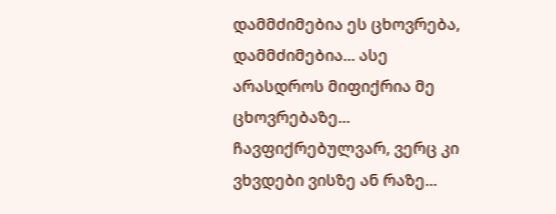დამმძიმებია ეს ცხოვრება, დამმძიმებია... ასე არასდროს მიფიქრია მე ცხოვრებაზე... ჩავფიქრებულვარ, ვერც კი ვხვდები ვისზე ან რაზე...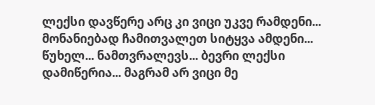ლექსი დავწერე არც კი ვიცი უკვე რამდენი... მონანიებად ჩამითვალეთ სიტყვა ამდენი... წუხელ... ნამთვრალევს... ბევრი ლექსი დამიწერია... მაგრამ არ ვიცი მე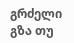გრძელი გზა თუ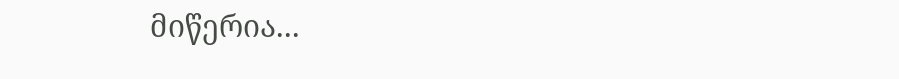მიწერია...